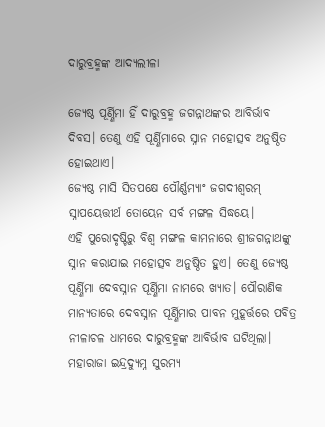ଦାରୁବ୍ରହ୍ମଙ୍କ ଆଦ୍ୟଲୀଳା

ଜ୍ୟେଷ୍ଠ ପୂର୍ଣ୍ଣିମା ହିଁ ଦାରୁବ୍ରହ୍ମ ଜଗନ୍ନାଥଙ୍କର ଆବିର୍ଭାବ ଦିବସ। ତେଣୁ ଏହି ପୂର୍ଣ୍ଣିମାରେ ସ୍ନାନ ମହୋତ୍ସବ ଅନୁଷ୍ଠିତ ହୋଇଥାଏ।
ଜ୍ୟେଷ୍ଠ ମାସି ସିତପକ୍ଷେ ପୌର୍ଣ୍ଣମ୍ୟାଂ ଜଗଦୀଶ୍ୱରମ୍‌
ସ୍ନାପୟେତ୍ତୀର୍ଥ ତୋୟେନ ସର୍ବ ମଙ୍ଗଳ ସିଦ୍ଧୟେ।
ଏହି ପୁରୋଦୃଷ୍ଟିରୁ ବିଶ୍ୱ ମଙ୍ଗଳ କାମନାରେ ଶ୍ରୀଜଗନ୍ନାଥଙ୍କୁ ସ୍ନାନ କରାଯାଇ ମହୋତ୍ସବ ଅନୁଷ୍ଠିତ ହୁଏ। ତେଣୁ ଜ୍ୟେଷ୍ଠ ପୂର୍ଣ୍ଣିମା ଦେବସ୍ନାନ ପୂର୍ଣ୍ଣିମା ନାମରେ ଖ୍ୟାତ। ପୌରାଣିକ ମାନ୍ୟତାରେ ଦେବସ୍ନାନ ପୂର୍ଣ୍ଣିମାର ପାବନ ମୁହୂର୍ତ୍ତରେ ପବିତ୍ର ନୀଳାଚଳ ଧାମରେ ଦାରୁବ୍ରହ୍ମଙ୍କ ଆବିର୍ଭାବ ଘଟିଥିଲା।
ମହାରାଜା ଇନ୍ଦ୍ରଦ୍ୟୁମ୍ନ ସୁରମ୍ୟ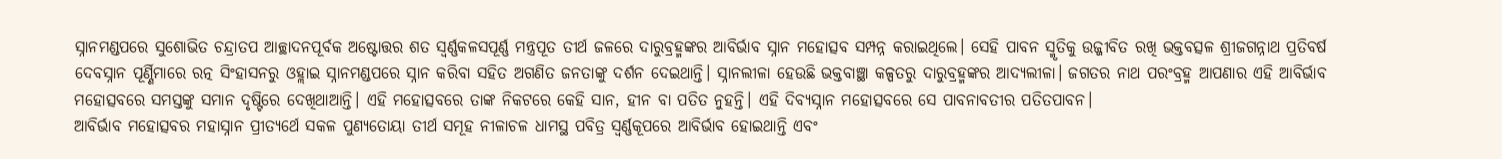ସ୍ନାନମଣ୍ଡପରେ ସୁଶୋଭିତ ଚନ୍ଦ୍ରାତପ ଆଚ୍ଛାଦନପୂର୍ବକ ଅଷ୍ଟୋତ୍ତର ଶତ ସ୍ବର୍ଣ୍ଣକଳସପୂର୍ଣ୍ଣ ମନ୍ତ୍ରପୂତ ତୀର୍ଥ ଜଳରେ ଦାରୁବ୍ରହ୍ମଙ୍କର ଆବିର୍ଭାବ ସ୍ନାନ ମହୋତ୍ସବ ସମ୍ପନ୍ନ କରାଇଥିଲେ। ସେହି ପାବନ ସ୍ମୃତିକୁ ଉଜ୍ଜୀବିତ ରଖି ଭକ୍ତବତ୍ସଳ ଶ୍ରୀଜଗନ୍ନାଥ ପ୍ରତିବର୍ଷ ଦେବସ୍ନାନ ପୂର୍ଣ୍ଣିମାରେ ରତ୍ନ ସିଂହାସନରୁ ଓହ୍ଲାଇ ସ୍ନାନମଣ୍ଡପରେ ସ୍ନାନ କରିବା ସହିତ ଅଗଣିତ ଜନତାଙ୍କୁ ଦର୍ଶନ ଦେଇଥାନ୍ତି। ସ୍ନାନଲୀଳା ହେଉଛି ଭକ୍ତବାଞ୍ଛା କଳ୍ପତରୁ ଦାରୁବ୍ରହ୍ମଙ୍କର ଆଦ୍ୟଲୀଳା। ଜଗତର ନାଥ ପରଂବ୍ରହ୍ମ ଆପଣାର ଏହି ଆବିର୍ଭାବ ମହୋତ୍ସବରେ ସମସ୍ତଙ୍କୁ ସମାନ ଦୃଷ୍ଟିରେ ଦେଖିଥାଆନ୍ତି। ଏହି ମହୋତ୍ସବରେ ତାଙ୍କ ନିକଟରେ କେହି ସାନ, ହୀନ ବା ପତିତ ନୁହନ୍ତି। ଏହି ଦିବ୍ୟସ୍ନାନ ମହୋତ୍ସବରେ ସେ ପାବନାବତୀର ପତିତପାବନ।
ଆବିର୍ଭାବ ମହୋତ୍ସବର ମହାସ୍ନାନ ପ୍ରୀତ୍ୟର୍ଥେ ସକଳ ପୁଣ୍ୟତୋୟା ତୀର୍ଥ ସମୂହ ନୀଳାଚଳ ଧାମସ୍ଥ ପବିତ୍ର ସ୍ବର୍ଣ୍ଣକୂପରେ ଆବିର୍ଭାବ ହୋଇଥାନ୍ତି ଏବଂ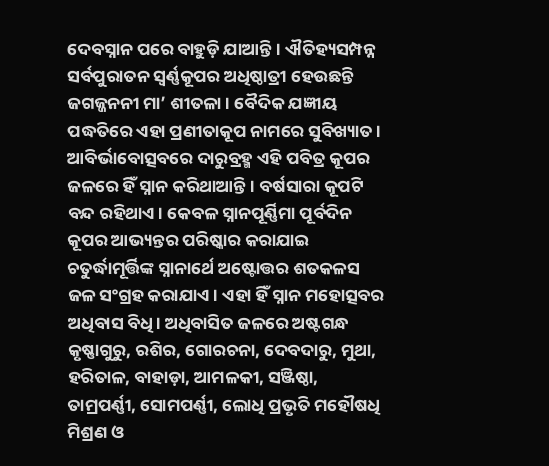ଦେବସ୍ନାନ ପରେ ବାହୁଡ଼ି ଯାଆନ୍ତି। ଐତିହ୍ୟସମ୍ପନ୍ନ ସର୍ବପୁରାତନ ସ୍ବର୍ଣ୍ଣକୂପର ଅଧିଷ୍ଠାତ୍ରୀ ହେଉଛନ୍ତି ଜଗଜ୍ଜନନୀ ମା’ ଶୀତଳା। ବୈଦିକ ଯଜ୍ଞୀୟ ପଦ୍ଧତିରେ ଏହା ପ୍ରଣୀତାକୂପ ନାମରେ ସୁବିଖ୍ୟାତ। ଆବିର୍ଭାବୋତ୍ସବରେ ଦାରୁବ୍ରହ୍ମ ଏହି ପବିତ୍ର କୂପର ଜଳରେ ହିଁ ସ୍ନାନ କରିଥାଆନ୍ତି। ବର୍ଷସାରା କୂପଟି ବନ୍ଦ ରହିଥାଏ। କେବଳ ସ୍ନାନପୂର୍ଣ୍ଣିମା ପୂର୍ବଦିନ କୂପର ଆଭ୍ୟନ୍ତର ପରିଷ୍କାର କରାଯାଇ ଚତୁର୍ଦ୍ଧାମୂର୍ତ୍ତିଙ୍କ ସ୍ନାନାର୍ଥେ ଅଷ୍ଟୋତ୍ତର ଶତକଳସ ଜଳ ସଂଗ୍ରହ କରାଯାଏ। ଏହା ହିଁ ସ୍ନାନ ମହୋତ୍ସବର ଅଧିବାସ ବିଧି। ଅଧିବାସିତ ଜଳରେ ଅଷ୍ଟଗନ୍ଧ କୃଷ୍ଣାଗୁରୁ, ରଶିର, ଗୋରଚନା, ଦେବଦାରୁ, ମୁଥା, ହରିତାଳ, ବାହାଡ଼ା, ଆମଳକୀ, ସଞ୍ଜିଷ୍ଠା, ତାମ୍ରପର୍ଣ୍ଣୀ, ସୋମପର୍ଣ୍ଣୀ, ଲୋଧି ପ୍ରଭୃତି ମହୌଷଧି ମିଶ୍ରଣ ଓ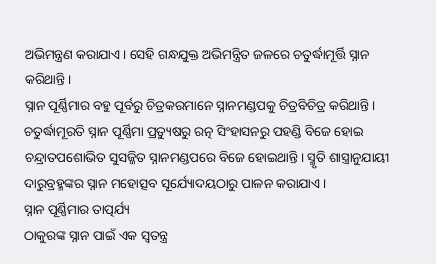ଅଭିମନ୍ତ୍ରଣ କରାଯାଏ। ସେହି ଗନ୍ଧଯୁକ୍ତ ଅଭିମନ୍ତ୍ରିତ ଜଳରେ ଚତୁର୍ଦ୍ଧାମୂର୍ତ୍ତି ସ୍ନାନ କରିଥାନ୍ତି।
ସ୍ନାନ ପୂର୍ଣ୍ଣିମାର ବହୁ ପୂର୍ବରୁ ଚିତ୍ରକରମାନେ ସ୍ନାନମଣ୍ଡପକୁ ଚିତ୍ରବିଚିତ୍ର କରିଥାନ୍ତି। ଚତୁର୍ଦ୍ଧାମୂରତି ସ୍ନାନ ପୂର୍ଣ୍ଣିମା ପ୍ରତ୍ୟୁଷରୁ ରତ୍ନ ସିଂହାସନରୁ ପହଣ୍ଡି ବିଜେ ହୋଇ ଚନ୍ଦ୍ରାତପଶୋଭିତ ସୁସଜ୍ଜିତ ସ୍ନାନମଣ୍ଡପରେ ବିଜେ ହୋଇଥାନ୍ତି। ସ୍ମୃତି ଶାସ୍ତ୍ରାନୁଯାୟୀ ଦାରୁବ୍ରହ୍ମଙ୍କର ସ୍ନାନ ମହୋତ୍ସବ ସୂର୍ଯ୍ୟୋଦୟଠାରୁ ପାଳନ କରାଯାଏ।
ସ୍ନାନ ପୂର୍ଣ୍ଣିମାର ତାତ୍ପର୍ଯ୍ୟ
ଠାକୁରଙ୍କ ସ୍ନାନ ପାଇଁ ଏକ ସ୍ବତନ୍ତ୍ର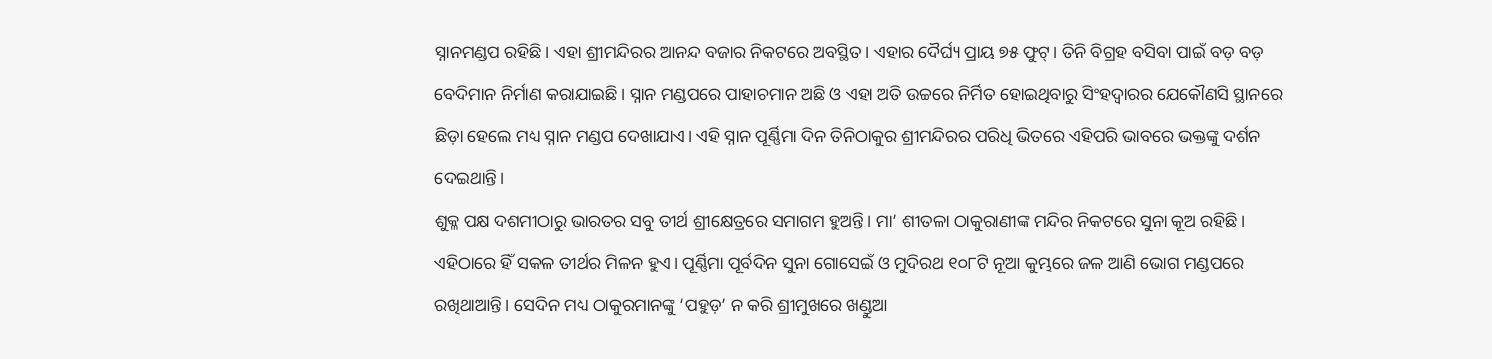ସ୍ନାନମଣ୍ଡପ ରହିଛି। ଏହା ଶ୍ରୀମନ୍ଦିରର ଆନନ୍ଦ ବଜାର ନିକଟରେ ଅବସ୍ଥିତ। ଏହାର ଦୈର୍ଘ୍ୟ ପ୍ରାୟ ୭୫ ଫୁଟ୍‌। ତିନି ବିଗ୍ରହ ବସିବା ପାଇଁ ବଡ଼ ବଡ଼ ବେଦିମାନ ନିର୍ମାଣ କରାଯାଇଛି। ସ୍ନାନ ମଣ୍ଡପରେ ପାହାଚମାନ ଅଛି ଓ ଏହା ଅତି ଉଚ୍ଚରେ ନିର୍ମିତ ହୋଇଥିବାରୁ ସିଂହଦ୍ୱାରର ଯେକୌଣସି ସ୍ଥାନରେ ଛିଡ଼ା ହେଲେ ମଧ୍ୟ ସ୍ନାନ ମଣ୍ଡପ ଦେଖାଯାଏ। ଏହି ସ୍ନାନ ପୂର୍ଣ୍ଣିମା ଦିନ ତିନିଠାକୁର ଶ୍ରୀମନ୍ଦିରର ପରିଧି ଭିତରେ ଏହିପରି ଭାବରେ ଭକ୍ତଙ୍କୁ ଦର୍ଶନ ଦେଇଥାନ୍ତି।
ଶୁକ୍ଳ ପକ୍ଷ ଦଶମୀଠାରୁ ଭାରତର ସବୁ ତୀର୍ଥ ଶ୍ରୀକ୍ଷେତ୍ରରେ ସମାଗମ ହୁଅନ୍ତି। ମା’ ଶୀତଳା ଠାକୁରାଣୀଙ୍କ ମନ୍ଦିର ନିକଟରେ ସୁନା କୂଅ ରହିଛି। ଏହିଠାରେ ହିଁ ସକଳ ତୀର୍ଥର ମିଳନ ହୁଏ। ପୂର୍ଣ୍ଣିମା ପୂର୍ବଦିନ ସୁନା ଗୋସେଇଁ ଓ ମୁଦିରଥ ୧୦୮ଟି ନୂଆ କୁମ୍ଭରେ ଜଳ ଆଣି ଭୋଗ ମଣ୍ଡପରେ ରଖିଥାଆନ୍ତି। ସେଦିନ ମଧ୍ୟ ଠାକୁରମାନଙ୍କୁ ‘ପହୁଡ଼’ ନ କରି ଶ୍ରୀମୁଖରେ ଖଣ୍ଡୁଆ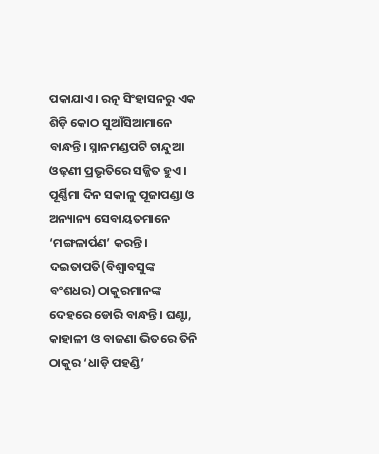ପକାଯାଏ। ରତ୍ନ ସିଂହାସନରୁ ଏକ ଶିଡ଼ି କୋଠ ସୁଆଁସିଆମାନେ ବାନ୍ଧନ୍ତି। ସ୍ନାନମଣ୍ଡପଟି ଚାନ୍ଦୁଆ ଓଢ଼ଣୀ ପ୍ରଭୃତିରେ ସଜ୍ଜିତ ହୁଏ। ପୂର୍ଣ୍ଣିମା ଦିନ ସକାଳୁ ପୂଜାପଣ୍ଡା ଓ ଅନ୍ୟାନ୍ୟ ସେବାୟତମାନେ ‘ମଙ୍ଗଳାର୍ପଣ’ କରନ୍ତି। ଦଇତାପତି(ବିଶ୍ୱାବସୁଙ୍କ ବଂଶଧର) ଠାକୁରମାନଙ୍କ ଦେହରେ ଡୋରି ବାନ୍ଧନ୍ତି। ଘଣ୍ଟା, କାହାଳୀ ଓ ବାଜଣା ଭିତରେ ତିନି ଠାକୁର ‘ଧାଡ଼ି ପହଣ୍ଡି’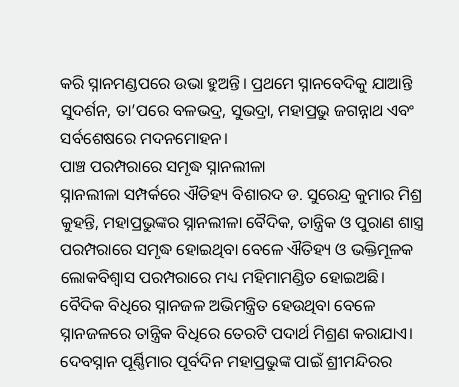କରି ସ୍ନାନମଣ୍ଡପରେ ଉଭା ହୁଅନ୍ତି। ପ୍ରଥମେ ସ୍ନାନବେଦିକୁ ଯାଆନ୍ତି ସୁଦର୍ଶନ, ତା’ପରେ ବଳଭଦ୍ର, ସୁଭଦ୍ରା, ମହାପ୍ରଭୁ ଜଗନ୍ନାଥ ଏବଂ ସର୍ବଶେଷରେ ମଦନମୋହନ।
ପାଞ୍ଚ ପରମ୍ପରାରେ ସମୃଦ୍ଧ ସ୍ନାନଲୀଳା
ସ୍ନାନଲୀଳା ସମ୍ପର୍କରେ ଐତିହ୍ୟ ବିଶାରଦ ଡ. ସୁରେନ୍ଦ୍ର କୁମାର ମିଶ୍ର କୁହନ୍ତି, ମହାପ୍ରଭୁଙ୍କର ସ୍ନାନଲୀଳା ବୈଦିକ, ତାନ୍ତ୍ରିକ ଓ ପୁରାଣ ଶାସ୍ତ୍ର ପରମ୍ପରାରେ ସମୃଦ୍ଧ ହୋଇଥିବା ବେଳେ ଐତିହ୍ୟ ଓ ଭକ୍ତିମୂଳକ ଲୋକବିଶ୍ୱାସ ପରମ୍ପରାରେ ମଧ୍ୟ ମହିମାମଣ୍ଡିତ ହୋଇଅଛି। ବୈଦିକ ବିଧିରେ ସ୍ନାନଜଳ ଅଭିମନ୍ତ୍ରିତ ହେଉଥିବା ବେଳେ ସ୍ନାନଜଳରେ ତାନ୍ତ୍ରିକ ବିଧିରେ ତେରଟି ପଦାର୍ଥ ମିଶ୍ରଣ କରାଯାଏ। ଦେବସ୍ନାନ ପୂର୍ଣ୍ଣିମାର ପୂର୍ବଦିନ ମହାପ୍ରଭୁଙ୍କ ପାଇଁ ଶ୍ରୀମନ୍ଦିରର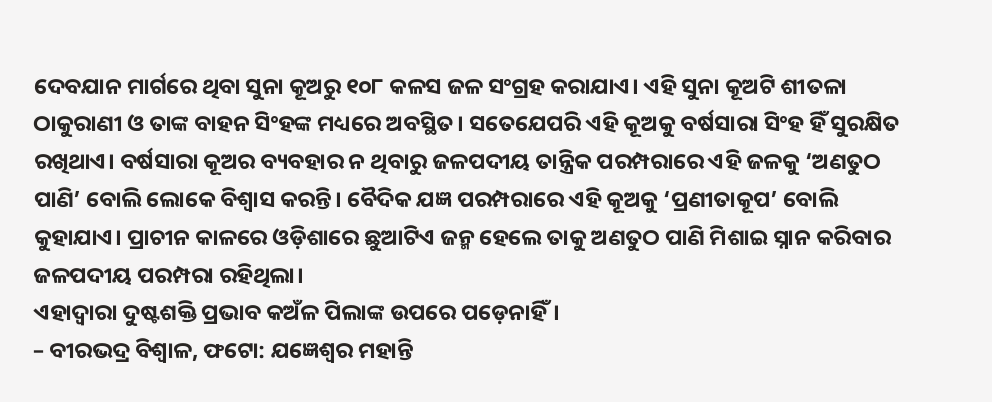ଦେବଯାନ ମାର୍ଗରେ ଥିବା ସୁନା କୂଅରୁ ୧୦୮ କଳସ ଜଳ ସଂଗ୍ରହ କରାଯାଏ। ଏହି ସୁନା କୂଅଟି ଶୀତଳା ଠାକୁରାଣୀ ଓ ତାଙ୍କ ବାହନ ସିଂହଙ୍କ ମଧ୍ୟରେ ଅବସ୍ଥିତ। ସତେଯେପରି ଏହି କୂଅକୁ ବର୍ଷସାରା ସିଂହ ହିଁ ସୁରକ୍ଷିତ ରଖିଥାଏ। ବର୍ଷସାରା କୂଅର ବ୍ୟବହାର ନ ଥିବାରୁ ଜଳପଦୀୟ ତାନ୍ତ୍ରିକ ପରମ୍ପରାରେ ଏହି ଜଳକୁ ‘ଅଣତୁଠ ପାଣି’ ବୋଲି ଲୋକେ ବିଶ୍ୱାସ କରନ୍ତି। ବୈଦିକ ଯଜ୍ଞ ପରମ୍ପରାରେ ଏହି କୂଅକୁ ‘ପ୍ରଣୀତାକୂପ’ ବୋଲି କୁହାଯାଏ। ପ୍ରାଚୀନ କାଳରେ ଓଡ଼ିଶାରେ ଛୁଆଟିଏ ଜନ୍ମ ହେଲେ ତାକୁ ଅଣତୁଠ ପାଣି ମିଶାଇ ସ୍ନାନ କରିବାର ଜଳପଦୀୟ ପରମ୍ପରା ରହିଥିଲା।
ଏହାଦ୍ୱାରା ଦୁଷ୍ଟଶକ୍ତି ପ୍ରଭାବ କଅଁଳ ପିଲାଙ୍କ ଉପରେ ପଡ଼େନାହିଁ।
– ବୀରଭଦ୍ର ବିଶ୍ୱାଳ, ଫଟୋ: ଯଜ୍ଞେଶ୍ୱର ମହାନ୍ତି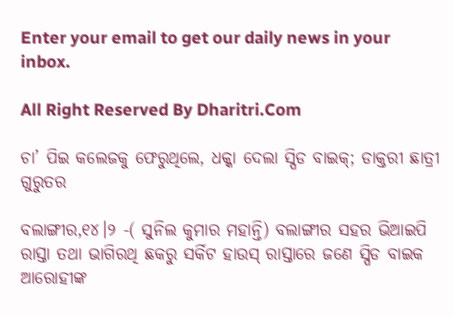Enter your email to get our daily news in your inbox.

All Right Reserved By Dharitri.Com

ଚା’ ପିଇ କଲେଜକୁ ଫେରୁଥିଲେ, ଧକ୍କା ଦେଲା ସ୍ପିଡ ବାଇକ୍‌; ଡାକ୍ତରୀ ଛାତ୍ରୀ ଗୁରୁତର

ବଲାଙ୍ଗୀର,୧୪।୨ -( ସୁନିଲ କୁମାର ମହାନ୍ତି) ବଲାଙ୍ଗୀର ସହର ଭିଆଇପି ରାସ୍ତା ତଥା ଭାଗିରଥି ଛକରୁ ସର୍କିଟ ହାଉସ୍ ରାସ୍ତାରେ ଜଣେ ସ୍ପିଡ ବାଇକ ଆରୋହୀଙ୍କ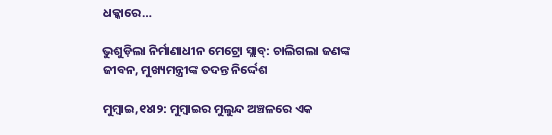ଧକ୍କାରେ…

ଭୁଶୁଡ଼ିଲା ନିର୍ମାଣାଧୀନ ମେଟ୍ରୋ ସ୍ଲାବ୍‌: ଚାଲିଗଲା ଜଣଙ୍କ ଜୀବନ, ମୁଖ୍ୟମନ୍ତ୍ରୀଙ୍କ ତଦନ୍ତ ନିର୍ଦ୍ଦେଶ

ମୁମ୍ବାଇ,୧୪ା୨: ମୁମ୍ବାଇର ମୁଲୁନ୍ଦ ଅଞ୍ଚଳରେ ଏକ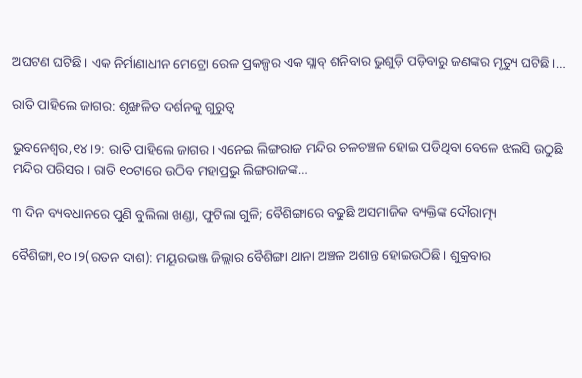ଅଘଟଣ ଘଟିଛି। ଏକ ନିର୍ମାଣାଧୀନ ମେଟ୍ରୋ ରେଳ ପ୍ରକଳ୍ପର ଏକ ସ୍ଲାବ୍‌ ଶନିବାର ଭୁଶୁଡ଼ି ପଡ଼ିବାରୁ ଜଣଙ୍କର ମୃତ୍ୟୁ ଘଟିଛି।…

ରାତି ପାହିଲେ ଜାଗର: ଶୃଙ୍ଖଳିତ ଦର୍ଶନକୁ ଗୁରୁତ୍ୱ

ଭୁବନେଶ୍ୱର,୧୪।୨: ରାତି ପାହିଲେ ଜାଗର। ଏନେଇ ଲିଙ୍ଗରାଜ ମନ୍ଦିର ଚଳଚଞ୍ଚଳ ହୋଇ ପଡିଥିବା ବେଳେ ଝଲସି ଉଠୁଛି ମନ୍ଦିର ପରିସର। ରାତି ୧୦ଟାରେ ଉଠିବ ମହାପ୍ରଭୁ ଲିଙ୍ଗରାଜଙ୍କ…

୩ ଦିନ ବ୍ୟବଧାନରେ ପୁଣି ବୁଲିଲା ଖଣ୍ଡା, ଫୁଟିଲା ଗୁଳି; ବୈଶିଙ୍ଗାରେ ବଢୁଛି ଅସମାଜିକ ବ୍ୟକ୍ତିଙ୍କ ଦୌରାତ୍ମ୍ୟ

ବୈଶିଙ୍ଗା,୧୦।୨(ରତନ ଦାଶ): ମୟୂରଭଞ୍ଜ ଜିଲ୍ଲାର ବୈଶିଙ୍ଗା ଥାନା ଅଞ୍ଚଳ ଅଶାନ୍ତ ହୋଇଉଠିଛି। ଶୁକ୍ରବାର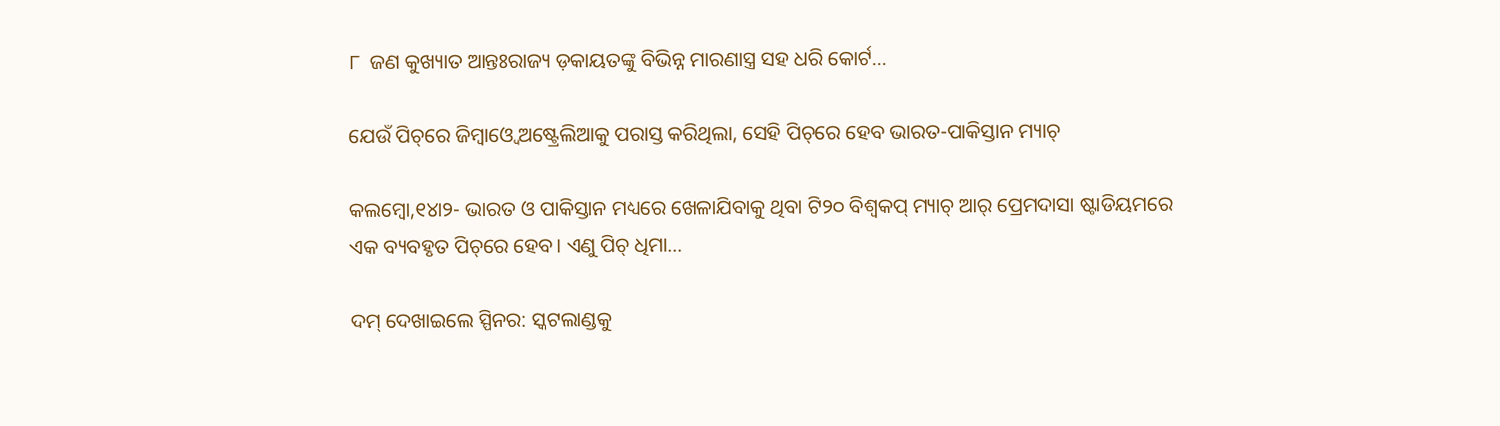୮  ଜଣ କୁଖ୍ୟାତ ଆନ୍ତଃରାଜ୍ୟ ଡ଼କାୟତଙ୍କୁ ବିଭିନ୍ନ ମାରଣାସ୍ତ୍ର ସହ ଧରି କୋର୍ଟ…

ଯେଉଁ ପିଚ୍‌ରେ ଜିମ୍ବାଓ୍ବେ ଅଷ୍ଟ୍ରେଲିଆକୁ ପରାସ୍ତ କରିଥିଲା, ସେହି ପିଚ୍‌ରେ ହେବ ଭାରତ-ପାକିସ୍ତାନ ମ୍ୟାଚ୍‌

କଲମ୍ବୋ,୧୪ା୨- ଭାରତ ଓ ପାକିସ୍ତାନ ମଧ୍ୟରେ ଖେଳାଯିବାକୁ ଥିବା ଟି୨୦ ବିଶ୍ୱକପ୍‌ ମ୍ୟାଚ୍‌ ଆର୍‌ ପ୍ରେମଦାସା ଷ୍ଟାଡିୟମରେ ଏକ ବ୍ୟବହୃତ ପିଚ୍‌ରେ ହେବ। ଏଣୁ ପିଚ୍‌ ଧିମା…

ଦମ୍‌ ଦେଖାଇଲେ ସ୍ପିନର: ସ୍କଟଲାଣ୍ଡକୁ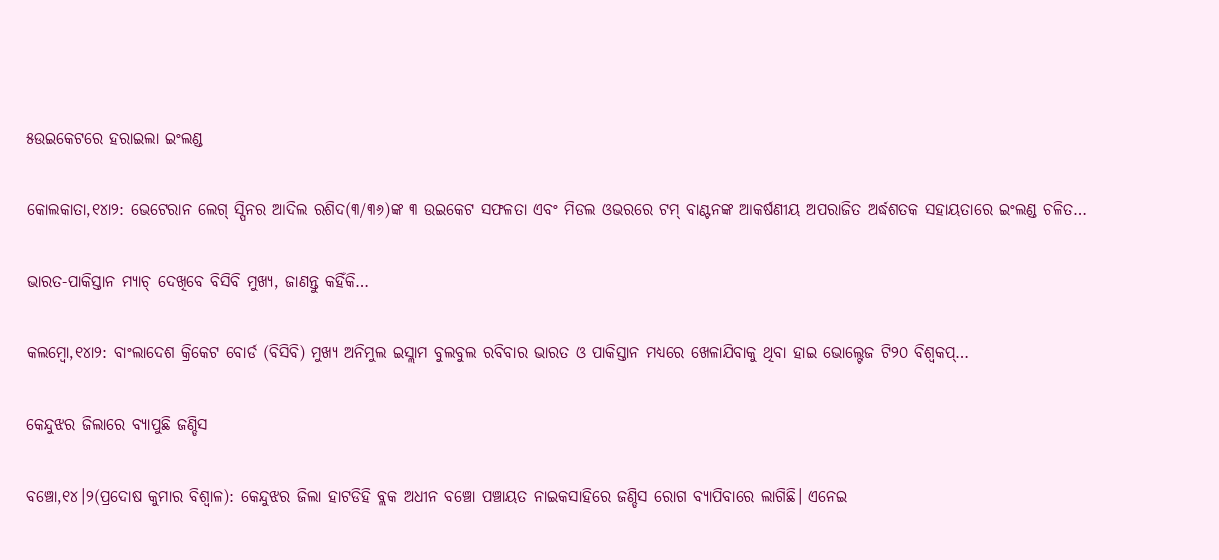୫ଉଇକେଟରେ ହରାଇଲା ଇଂଲଣ୍ଡ

କୋଲକାତା,୧୪ା୨: ଭେଟେରାନ ଲେଗ୍‌ ସ୍ପିନର ଆଦିଲ ରଶିଦ(୩/୩୬)ଙ୍କ ୩ ଉଇକେଟ ସଫଳତା ଏବଂ ମିଡଲ ଓଭରରେ ଟମ୍‌ ବାଣ୍ଟନଙ୍କ ଆକର୍ଷଣୀୟ ଅପରାଜିତ ଅର୍ଦ୍ଧଶତକ ସହାୟତାରେ ଇଂଲଣ୍ଡ ଚଳିତ…

ଭାରତ-ପାକିସ୍ତାନ ମ୍ୟାଚ୍‌ ଦେଖିବେ ବିସିବି ମୁଖ୍ୟ, ଜାଣନ୍ତୁ କହିଁକି…

କଲମ୍ବୋ,୧୪ା୨: ବାଂଲାଦେଶ କ୍ରିକେଟ ବୋର୍ଡ (ବିସିବି) ମୁଖ୍ୟ ଅନିମୁଲ ଇସ୍ଲାମ ବୁଲବୁଲ ରବିବାର ଭାରତ ଓ ପାକିସ୍ତାନ ମଧ୍ୟରେ ଖେଳାଯିବାକୁ ଥିବା ହାଇ ଭୋଲ୍ଟେଜ ଟି୨୦ ବିଶ୍ୱକପ୍‌…

କେନ୍ଦୁଝର ଜିଲାରେ ବ୍ୟାପୁଛି ଜଣ୍ଡିସ

ବଞ୍ଚୋ,୧୪।୨(ପ୍ରଦୋଷ କୁମାର ବିଶ୍ୱାଳ): କେନ୍ଦୁଝର ଜିଲା ହାଟଡିହି ବ୍ଲକ ଅଧୀନ ବଞ୍ଚୋ ପଞ୍ଚାୟତ ନାଇକସାହିରେ ଜଣ୍ଡିସ ରୋଗ ବ୍ୟାପିବାରେ ଲାଗିଛି। ଏନେଇ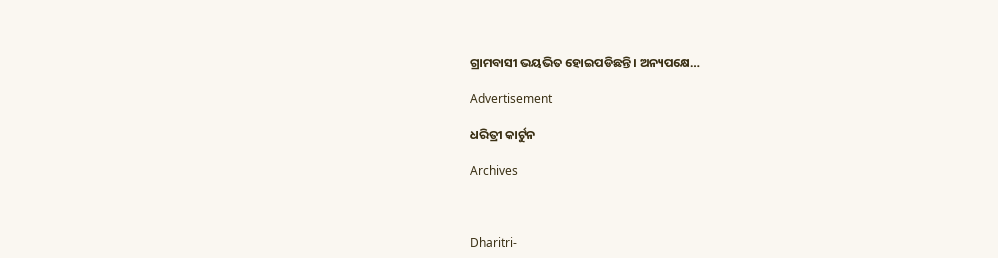ଗ୍ରାମବାସୀ ଭୟଭିତ ହୋଇପଡିଛନ୍ତି। ଅନ୍ୟପକ୍ଷେ…

Advertisement

ଧରିତ୍ରୀ କାର୍ଟୁନ

Archives



Dharitri-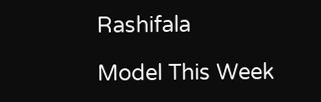Rashifala

Model This Week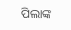ପିଲାଙ୍କ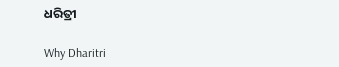ଧରିତ୍ରୀ

Why Dharitri